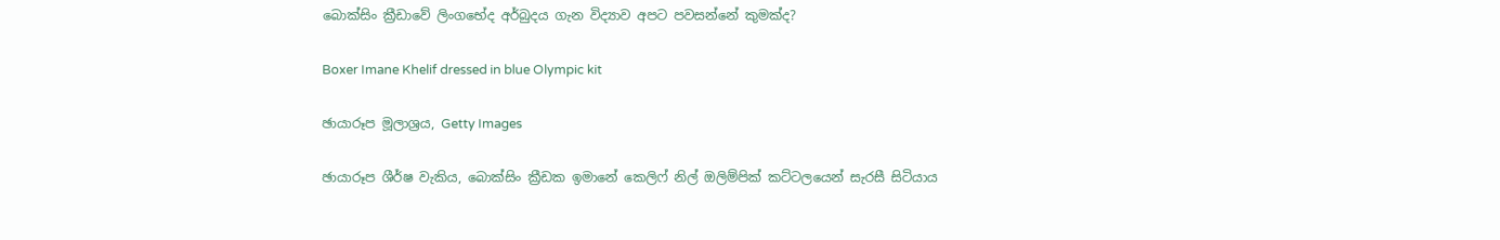බොක්සිං ක්‍රීඩාවේ ලිංගභේද අර්බුදය ගැන විද්‍යාව අපට පවසන්නේ කුමක්ද?

Boxer Imane Khelif dressed in blue Olympic kit

ඡායාරූප මූලාශ්‍රය, Getty Images

ඡායාරූප ශීර්ෂ වැකිය, බොක්සිං ක්‍රීඩක ඉමානේ කෙලිෆ් නිල් ඔලිම්පික් කට්ටලයෙන් සැරසී සිටියාය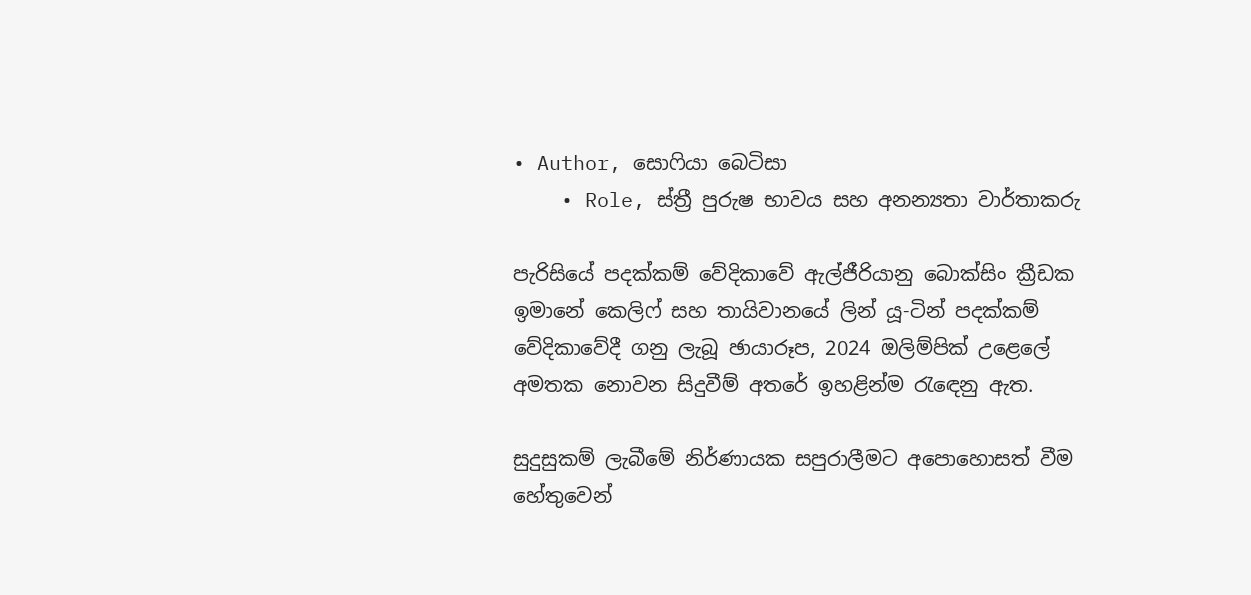• Author, සොෆියා බෙටිසා
    • Role, ස්ත්‍රී පුරුෂ භාවය සහ අනන්‍යතා වාර්තාකරු

පැරිසියේ පදක්කම් වේදිකාවේ ඇල්ජීරියානු බොක්සිං ක්‍රීඩක ඉමානේ කෙලිෆ් සහ තායිවානයේ ලින් යූ-ටින් පදක්කම් වේදිකාවේදී ගනු ලැබූ ඡායාරූප, 2024 ඔලිම්පික් උළෙලේ අමතක නොවන සිදුවීම් අතරේ ඉහළින්ම රැඳෙනු ඇත.

සුදුසුකම් ලැබීමේ නිර්ණායක සපුරාලීමට අපොහොසත් වීම හේතුවෙන්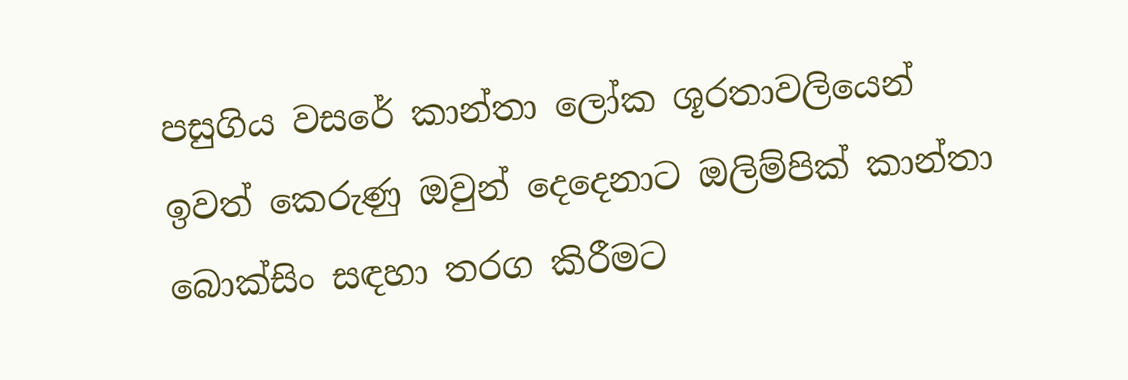පසුගිය වසරේ කාන්තා ලෝක ශූරතාවලියෙන් ඉවත් කෙරුණු ඔවුන් දෙදෙනාට ඔලිම්පික් කාන්තා බොක්සිං සඳහා තරග කිරීමට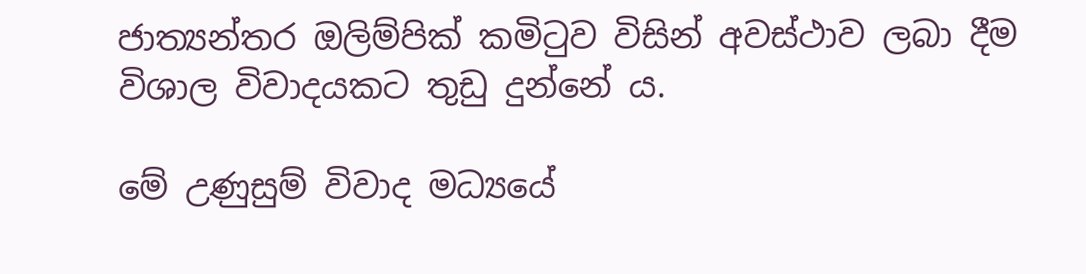ජාත්‍යන්තර ඔලිම්පික් කමිටුව විසින් අවස්ථාව ලබා දීම විශාල විවාදයකට තුඩු දුන්නේ ය.

මේ උණුසුම් විවාද මධ්‍යයේ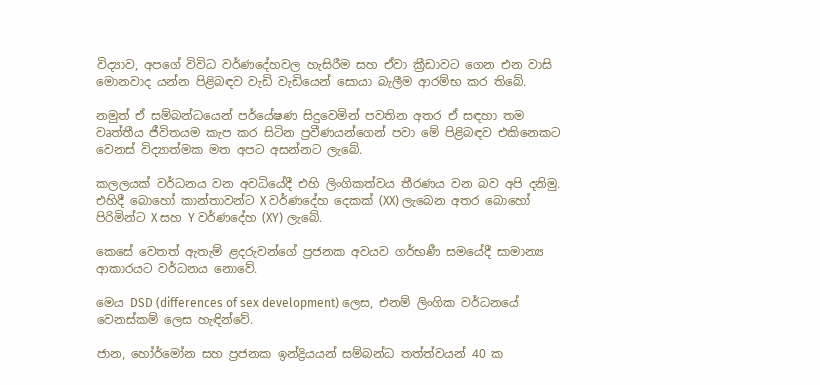විද්‍යාව, අපගේ විවිධ වර්ණදේහවල හැසිරීම සහ ඒවා ක්‍රීඩාවට ගෙන එන වාසි මොනවාද යන්න පිළිබඳව වැඩි වැඩියෙන් සොයා බැලීම ආරම්භ කර තිබේ.

නමුත් ඒ සම්බන්ධයෙන් පර්යේෂණ සිදුවෙමින් පවතින අතර ඒ සඳහා තම වෘත්තීය ජීවිතයම කැප කර සිටින ප්‍රවීණයන්ගෙන් පවා මේ පිළිබඳව එකිනෙකට වෙනස් විද්‍යාත්මක මත අපට අසන්නට ලැබේ.

කලලයක් වර්ධනය වන අවධියේදී එහි ලිංගිකත්වය තීරණය වන බව අපි දනිමු. එහිදී බොහෝ කාන්තාවන්ට X වර්ණදේහ දෙකක් (XX) ලැබෙන අතර බොහෝ පිරිමින්ට X සහ Y වර්ණදේහ (XY) ලැබේ.

කෙසේ වෙතත් ඇතැම් ළදරුවන්ගේ ප්‍රජනක අවයව ගර්භණී සමයේදී සාමාන්‍ය ආකාරයට වර්ධනය නොවේ.

මෙය DSD (differences of sex development) ලෙස, එනම් ලිංගික වර්ධනයේ වෙනස්කම් ලෙස හැඳින්වේ.

ජාන, හෝර්මෝන සහ ප්‍රජනක ඉන්ද්‍රියයන් සම්බන්ධ තත්ත්වයන් 40 ක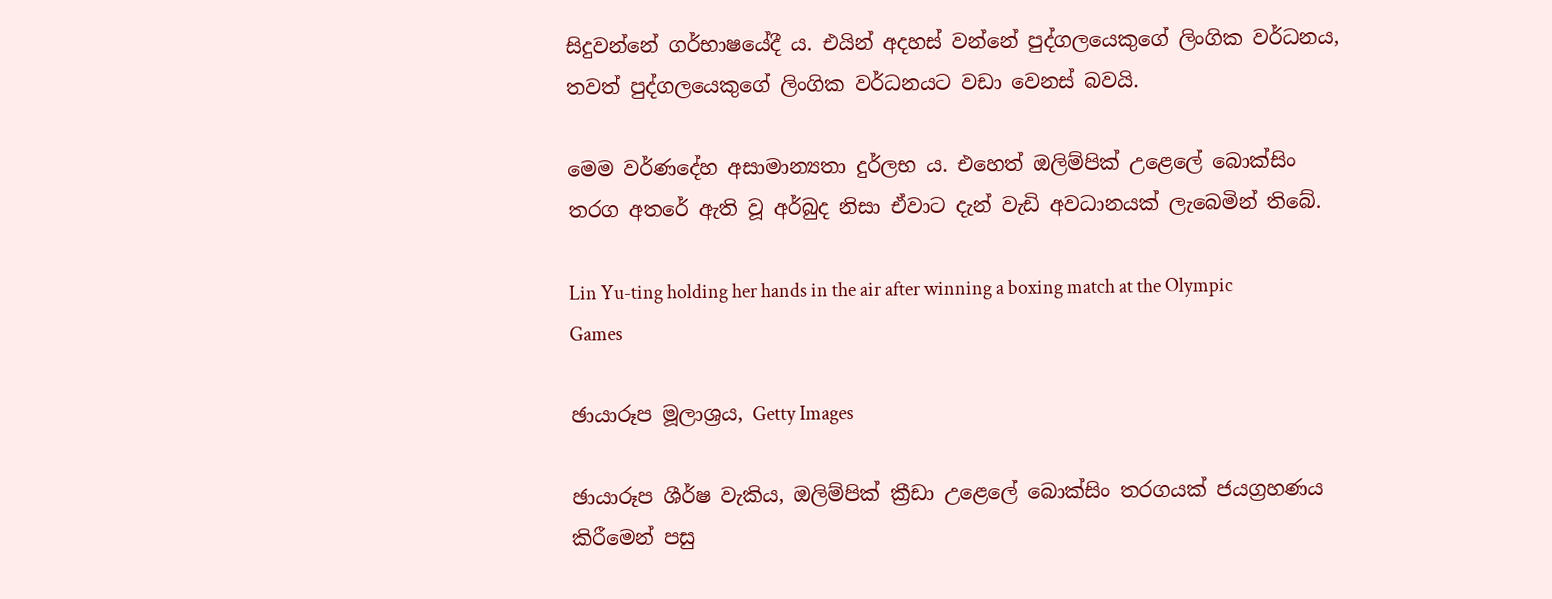සිදුවන්නේ ගර්භාෂයේදී ය. එයින් අදහස් වන්නේ පුද්ගලයෙකුගේ ලිංගික වර්ධනය, තවත් පුද්ගලයෙකුගේ ලිංගික වර්ධනයට වඩා වෙනස් බවයි.

මෙම වර්ණදේහ අසාමාන්‍යතා දුර්ලභ ය. එහෙත් ඔලිම්පික් උළෙලේ බොක්සිං තරග අතරේ ඇති වූ අර්බුද නිසා ඒවාට දැන් වැඩි අවධානයක් ලැබෙමින් තිබේ.

Lin Yu-ting holding her hands in the air after winning a boxing match at the Olympic Games

ඡායාරූප මූලාශ්‍රය, Getty Images

ඡායාරූප ශීර්ෂ වැකිය, ඔලිම්පික් ක්‍රීඩා උළෙලේ බොක්සිං තරගයක් ජයග්‍රහණය කිරීමෙන් පසු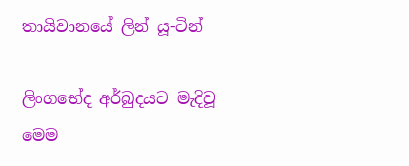තායිවානයේ ලින් යූ-ටින්

ලිංගභේද අර්බුදයට මැදිවූ මෙම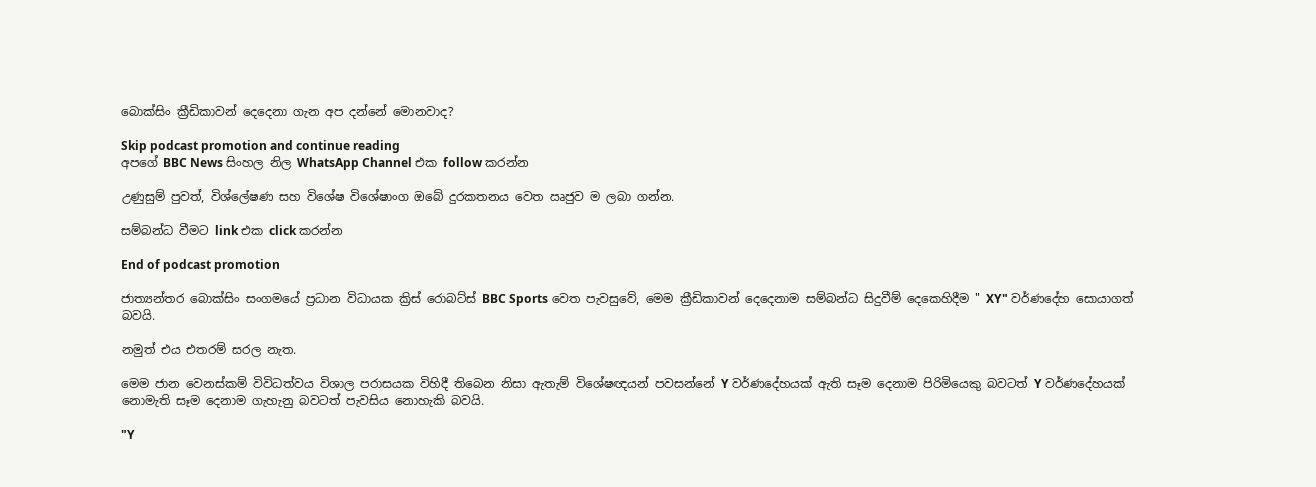බොක්සිං ක්‍රීඩිකාවන් දෙදෙනා ගැන අප දන්නේ මොනවාද?

Skip podcast promotion and continue reading
අපගේ BBC News සිංහල නිල WhatsApp Channel එක follow කරන්න

උණුසුම් පුවත්, විශ්ලේෂණ සහ විශේෂ විශේෂාංග ඔබේ දුරකතනය වෙත ඍජුව ම ලබා ගන්න.

සම්බන්ධ වීමට link එක click කරන්න

End of podcast promotion

ජාත්‍යන්තර බොක්සිං සංගමයේ ප්‍රධාන විධායක ක්‍රිස් රොබට්ස් BBC Sports වෙත පැවසුවේ, මෙම ක්‍රීඩිකාවන් දෙදෙනාම සම්බන්ධ සිදුවීම් දෙකෙහිදීම " XY" වර්ණදේහ සොයාගත් බවයි.

නමුත් එය එතරම් සරල නැත.

මෙම ජාන වෙනස්කම් විවිධත්වය විශාල පරාසයක විහිදී තිබෙන නිසා ඇතැම් විශේෂඥයන් පවසන්නේ Y වර්ණදේහයක් ඇති සෑම දෙනාම පිරිමියෙකු බවටත් Y වර්ණදේහයක් නොමැති සෑම දෙනාම ගැහැනු බවටත් පැවසිය නොහැකි බවයි.

"Y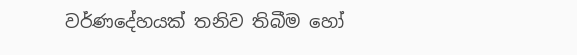වර්ණදේහයක් තනිව තිබීම හෝ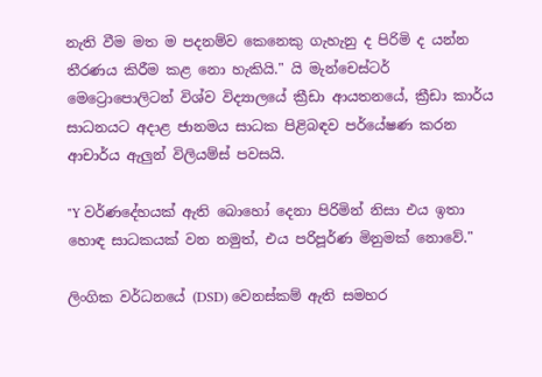නැති වීම මත ම පදනම්ව කෙනෙකු ගැහැනු ද පිරිමි ද යන්න තීරණය කිරීම කළ නො හැකියි." යි මැන්චෙස්ටර් මෙට්‍රොපොලිටන් විශ්ව විද්‍යාලයේ ක්‍රීඩා ආයතනයේ, ක්‍රීඩා කාර්ය සාධනයට අදාළ ජානමය සාධක පිළිබඳව පර්යේෂණ කරන ආචාර්ය ඇලුන් විලියම්ස් පවසයි.

"Y වර්ණදේහයක් ඇති බොහෝ දෙනා පිරිමින් නිසා එය ඉතා හොඳ සාධකයක් වන නමුත්, එය පරිපූර්ණ මිනුමක් නොවේ."

ලිංගික වර්ධනයේ (DSD) වෙනස්කම් ඇති සමහර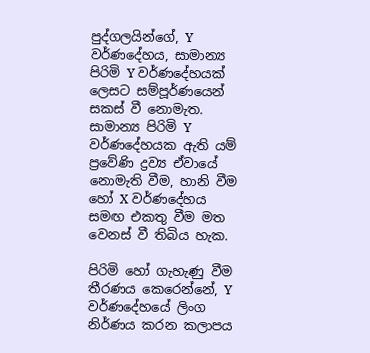පුද්ගලයින්ගේ, Y වර්ණදේහය, සාමාන්‍ය පිරිමි Y වර්ණදේහයක් ලෙසට සම්පූර්ණයෙන් සකස් වී නොමැත. සාමාන්‍ය පිරිමි Y වර්ණදේහයක ඇති යම් ප්‍රවේණි ද්‍රව්‍ය ඒවායේ නොමැති වීම, හානි වීම හෝ X වර්ණදේහය සමඟ එකතු වීම මත වෙනස් වී තිබිය හැක.

පිරිමි හෝ ගැහැණු වීම තීරණය කෙරෙන්නේ, Y වර්ණදේහයේ ලිංග නිර්ණය කරන කලාපය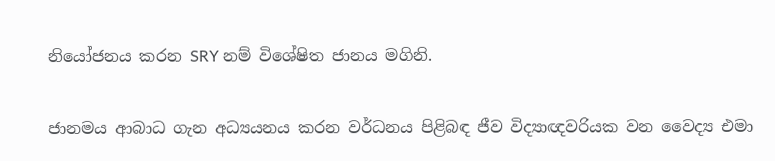නියෝජනය කරන SRY නම් විශේෂිත ජානය මගිනි.

ජානමය ආබාධ ගැන අධ්‍යයනය කරන වර්ධනය පිළිබඳ ජීව විද්‍යාඥවරියක වන වෛද්‍ය එමා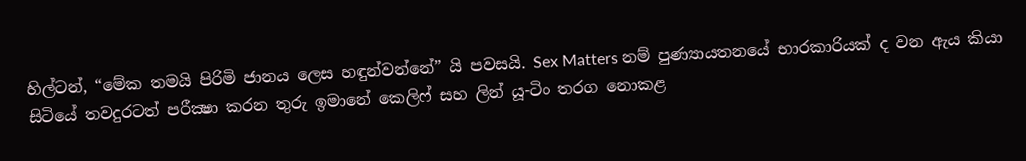හිල්ටන්, “මේක තමයි පිරිමි ජානය ලෙස හඳුන්වන්නේ” යි පවසයි. Sex Matters නම් පුණ්‍යායතනයේ භාරකාරියක් ද වන ඇය කියා සිටියේ තවදුරටත් පරීක්‍ෂා කරන තුරු ඉමානේ කෙලිෆ් සහ ලින් යූ-ටිං තරග නොකළ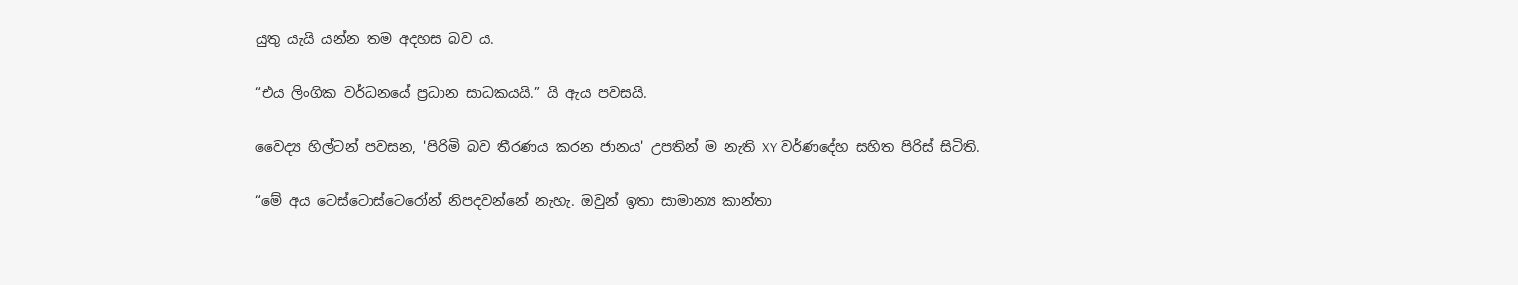යුතු යැයි යන්න තම අදහස බව ය.

“එය ලිංගික වර්ධනයේ ප්‍රධාන සාධකයයි.” යි ඇය පවසයි.

වෛද්‍ය හිල්ටන් පවසන, 'පිරිමි බව තීරණය කරන ජානය' උපතින් ම නැති XY වර්ණදේහ සහිත පිරිස් සිටිති.

“මේ අය ටෙස්ටොස්ටෙරෝන් නිපදවන්නේ නැහැ. ඔවුන් ඉතා සාමාන්‍ය කාන්තා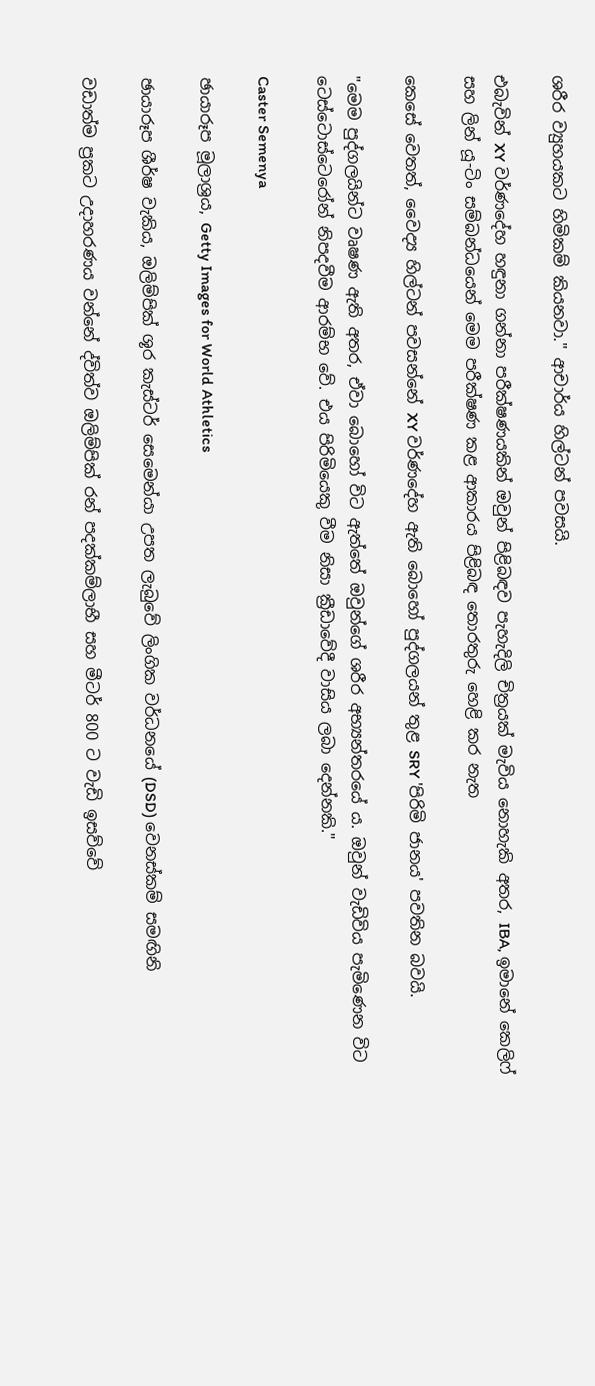ශරීර ව්‍යුහයකට හිමිකම් කියනවා." ආචාර්ය හිල්ටන් පවසයි.

එබැවින් XY වර්ණදේහ හඳුනා ගන්නා පරීක්ෂණයකින් ඔවුන් පිළිබඳව පැහැදිලි චිත්‍රයක් මැවිය නොහැකි අතර, IBA, ඉමානේ කෙලිෆ් සහ ලින් යූ-ටිං සම්බන්ධයෙන් මෙම පරීක්ෂණ කළ ආකාරය පිළිබඳ තොරතුරු හෙළි කර නැත

කෙසේ වෙතත්, වෛද්‍ය හිල්ටන් පවසන්නේ XY වර්ණදේහ ඇති බොහෝ පුද්ගලයන් තුළ SRY 'පිරිමි ජානය' පවතින බවයි.

"මෙම පුද්ගලයින්ට වෘෂණ ඇති අතර, ඒවා බොහෝ විට ඇත්තේ ඔවුන්ගේ ශරීර අභ්‍යන්තරයේ ය. ඔවුන් වැඩිවිය පැමිණෙන විට ටෙස්ටොස්ටෙරෝන් නිපදවීම ආරම්භ වේ. එය පිරිමියෙකු වීම නිසා ක්‍රීඩාවේදී වාසිය ලබා දෙන්නකි."

Caster Semenya

ඡායාරූප මූලාශ්‍රය, Getty Images for World Athletics

ඡායාරූප ශීර්ෂ වැකිය, ඔලිම්පික් ශූර කැස්ටර් සෙමෙන්යා උපත ලැබුවේ ලිංගික වර්ධනයේ (DSD) වෙනස්කම් සමඟිනි

වඩාත්ම ප්‍රකට උදාහරණය වන්නේ ද්විත්ව ඔලිම්පික් රන් පදක්කම්ලාභී සහ මීටර් 800 ට වැඩි ඉසව්වේ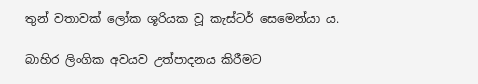තුන් වතාවක් ලෝක ශූරියක වූ කැස්ටර් සෙමෙන්යා ය.

බාහිර ලිංගික අවයව උත්පාදනය කිරීමට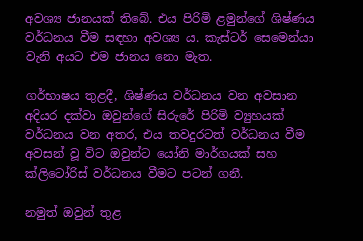අවශ්‍ය ජානයක් තිබේ. එය පිරිමි ළමුන්ගේ ශිෂ්ණය වර්ධනය වීම සඳහා අවශ්‍ය ය. කැස්ටර් සෙමෙන්යා වැනි අයට එම ජානය නො මැත.

ගර්භාෂය තුළදී, ශිෂ්ණය වර්ධනය වන අවසාන අදියර දක්වා ඔවුන්ගේ සිරුරේ පිරිමි ව්‍යුහයක් වර්ධනය වන අතර, එය තවදුරටත් වර්ධනය වීම අවසන් වූ විට ඔවුන්ට යෝනි මාර්ගයක් සහ ක්ලිටෝරිස් වර්ධනය වීමට පටන් ගනී.

නමුත් ඔවුන් තුළ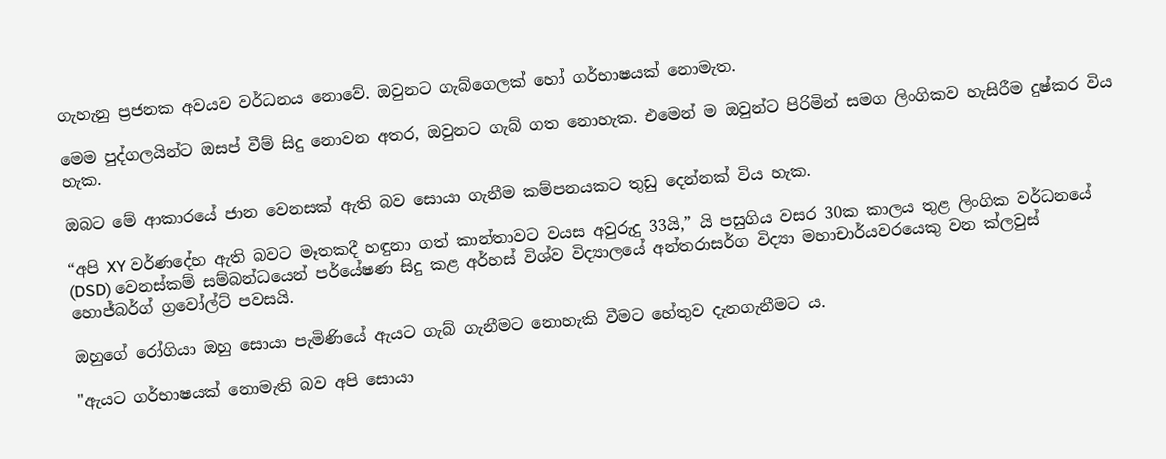ගැහැනු ප්‍රජනක අවයව වර්ධනය නොවේ. ඔවුනට ගැබ්ගෙලක් හෝ ගර්භාෂයක් නොමැත.

මෙම පුද්ගලයින්ට ඔසප් වීම් සිදු නොවන අතර, ඔවුනට ගැබ් ගත නොහැක. එමෙන් ම ඔවුන්ට පිරිමින් සමග ලිංගිකව හැසිරීම දුෂ්කර විය හැක.

ඔබට මේ ආකාරයේ ජාන වෙනසක් ඇති බව සොයා ගැනීම කම්පනයකට තුඩු දෙන්නක් විය හැක.

“අපි XY වර්ණදේහ ඇති බවට මෑතකදී හඳුනා ගත් කාන්තාවට වයස අවුරුදු 33යි,” යි පසුගිය වසර 30ක කාලය තුළ ලිංගික වර්ධනයේ (DSD) වෙනස්කම් සම්බන්ධයෙන් පර්යේෂණ සිදු කළ අර්හස් විශ්ව විද්‍යාලයේ අන්තරාසර්ග විද්‍යා මහාචාර්යවරයෙකු වන ක්ලවුස් හොජ්බර්ග් ග්‍රවෝල්ට් පවසයි.

ඔහුගේ රෝගියා ඔහු සොයා පැමිණියේ ඇයට ගැබ් ගැනීමට නොහැකි වීමට හේතුව දැනගැනීමට ය.

"ඇයට ගර්භාෂයක් නොමැති බව අපි සොයා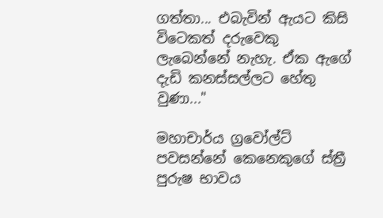ගත්තා... එබැවින් ඇයට කිසි විටෙකත් දරුවෙකු ලැබෙන්නේ නැහැ. ඒක ඇගේ දැඩි කනස්සල්ලට හේතු වුණා..."

මහාචාර්ය ග්‍රවෝල්ට් පවසන්නේ කෙනෙකුගේ ස්ත්‍රී පුරුෂ භාවය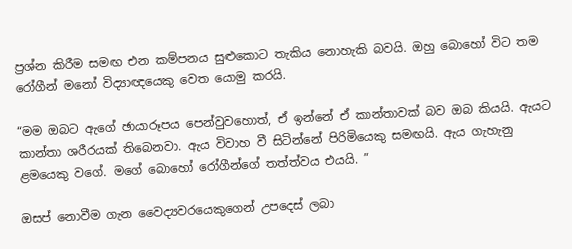ප්‍රශ්න කිරීම සමඟ එන කම්පනය සුළුකොට තැකිය නොහැකි බවයි. ඔහු බොහෝ විට තම රෝගීන් මනෝ විද්‍යාඥයෙකු වෙත යොමු කරයි.

“මම ඔබට ඇගේ ඡායාරූපය පෙන්වුවහොත්, ඒ ඉන්නේ ඒ කාන්තාවක් බව ඔබ කියයි. ඇයට කාන්තා ශරීරයක් තිබෙනවා. ඇය විවාහ වී සිටින්නේ පිරිමියෙකු සමඟයි. ඇය ගැහැනු ළමයෙකු වගේ. මගේ බොහෝ රෝගීන්ගේ තත්ත්වය එයයි. ”

ඔසප් නොවීම ගැන වෛද්‍යවරයෙකුගෙන් උපදෙස් ලබා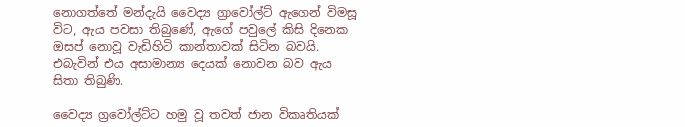නොගත්තේ මන්දැයි වෛද්‍ය ග්‍රාවෝල්ට් ඇගෙන් විමසූ විට, ඇය පවසා තිබුණේ, ඇගේ පවුලේ කිසි දිනෙක ඔසප් නොවූ වැඩිහිටි කාන්තාවක් සිටින බවයි. එබැවින් එය අසාමාන්‍ය දෙයක් නොවන බව ඇය සිතා තිබුණි.

වෛද්‍ය ග්‍රවෝල්ට්ට හමු වූ තවත් ජාන විකෘතියක්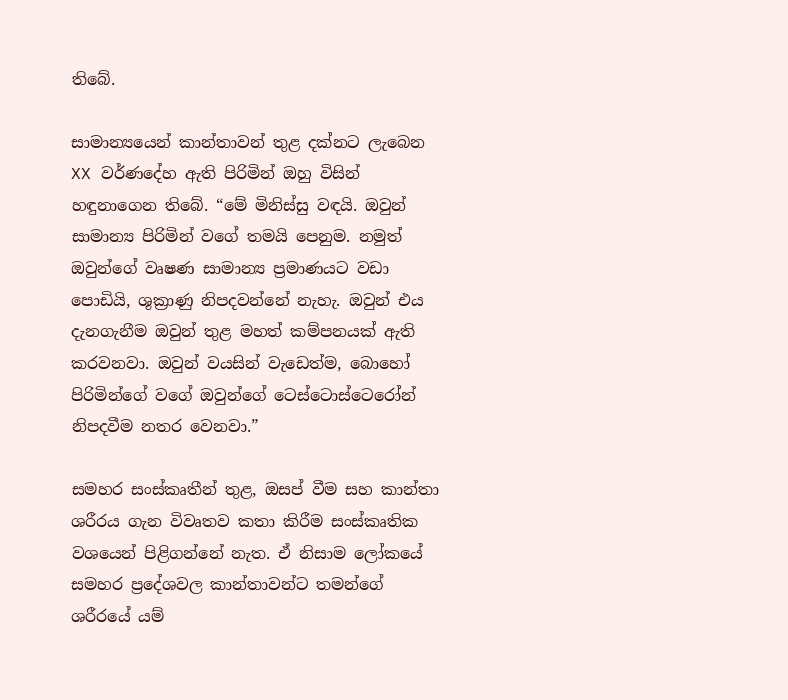තිබේ.

සාමාන්‍යයෙන් කාන්තාවන් තුළ දක්නට ලැබෙන XX වර්ණදේහ ඇති පිරිමින් ඔහු විසින් හඳුනාගෙන තිබේ. “මේ මිනිස්සු වඳයි. ඔවුන් සාමාන්‍ය පිරිමින් වගේ තමයි පෙනුම. නමුත් ඔවුන්ගේ වෘෂණ සාමාන්‍ය ප්‍රමාණයට වඩා පොඩියි, ශුක්‍රාණු නිපදවන්නේ නැහැ. ඔවුන් එය දැනගැනීම ඔවුන් තුළ මහත් කම්පනයක් ඇති කරවනවා. ඔවුන් වයසින් වැඩෙත්ම, බොහෝ පිරිමින්ගේ වගේ ඔවුන්ගේ ටෙස්ටොස්ටෙරෝන් නිපදවීම නතර වෙනවා.”

සමහර සංස්කෘතීන් තුළ, ඔසප් වීම සහ කාන්තා ශරීරය ගැන විවෘතව කතා කිරීම සංස්කෘතික වශයෙන් පිළිගන්නේ නැත. ඒ නිසාම ලෝකයේ සමහර ප්‍රදේශවල කාන්තාවන්ට තමන්ගේ ශරීරයේ යම්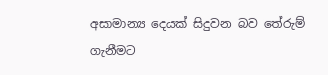අසාමාන්‍ය දෙයක් සිදුවන බව තේරුම් ගැනීමට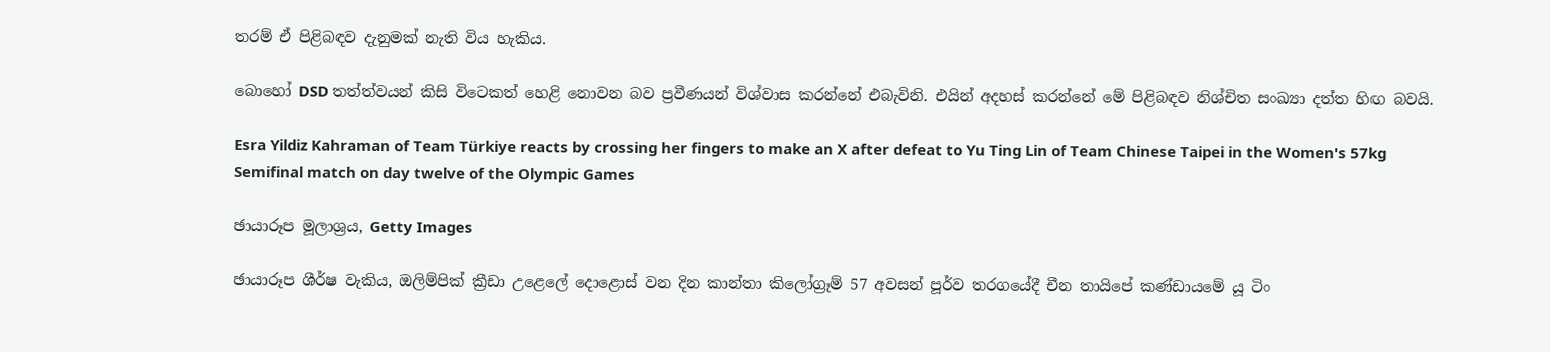තරම් ඒ පිළිබඳව දැනුමක් නැති විය හැකිය.

බොහෝ DSD තත්ත්වයන් කිසි විටෙකත් හෙළි නොවන බව ප්‍රවීණයන් විශ්වාස කරන්නේ එබැවිනි. එයින් අදහස් කරන්නේ මේ පිළිබඳව නිශ්චිත සංඛ්‍යා දත්ත හිඟ බවයි.

Esra Yildiz Kahraman of Team Türkiye reacts by crossing her fingers to make an X after defeat to Yu Ting Lin of Team Chinese Taipei in the Women's 57kg Semifinal match on day twelve of the Olympic Games

ඡායාරූප මූලාශ්‍රය, Getty Images

ඡායාරූප ශීර්ෂ වැකිය, ඔලිම්පික් ක්‍රීඩා උළෙලේ දොළොස් වන දින කාන්තා කිලෝග්‍රෑම් 57 අවසන් පූර්ව තරගයේදී චීන තායිපේ කණ්ඩායමේ යූ ටිං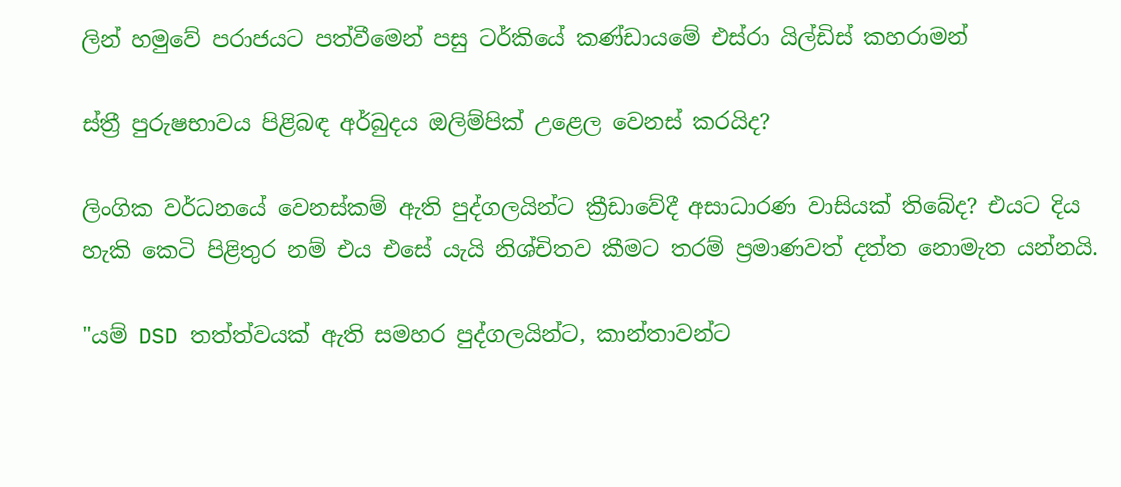ලින් හමුවේ පරාජයට පත්වීමෙන් පසු ටර්කියේ කණ්ඩායමේ එස්රා යිල්ඩිස් කහරාමන්

ස්ත්‍රී පුරුෂභාවය පිළිබඳ අර්බුදය ඔලිම්පික් උළෙල වෙනස් කරයිද?

ලිංගික වර්ධනයේ වෙනස්කම් ඇති පුද්ගලයින්ට ක්‍රීඩාවේදී අසාධාරණ වාසියක් තිබේද? එයට දිය හැකි කෙටි පිළිතුර නම් එය එසේ යැයි නිශ්චිතව කීමට තරම් ප්‍රමාණවත් දත්ත නොමැත යන්නයි.

"යම් DSD තත්ත්වයක් ඇති සමහර පුද්ගලයින්ට, කාන්තාවන්ට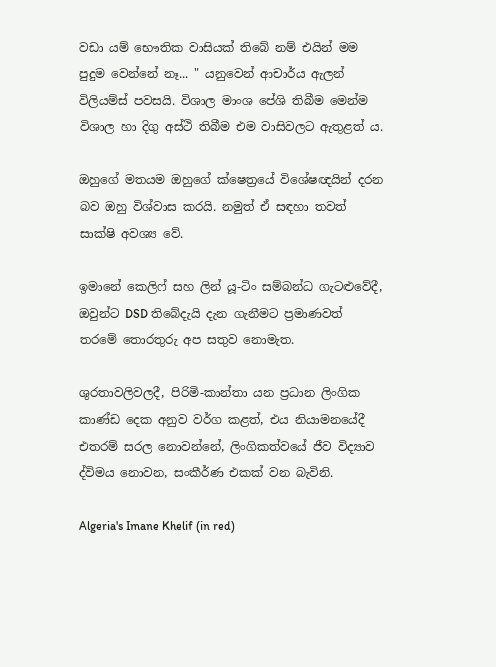වඩා යම් භෞතික වාසියක් තිබේ නම් එයින් මම පුදුම වෙන්නේ නෑ... " යනුවෙන් ආචාර්ය ඇලන් විලියම්ස් පවසයි. විශාල මාංශ පේශි තිබීම මෙන්ම විශාල හා දිගු අස්ථි තිබීම එම වාසිවලට ඇතුළත් ය.

ඔහුගේ මතයම ඔහුගේ ක්ෂෙත්‍රයේ විශේෂඥයින් දරන බව ඔහු විශ්වාස කරයි. නමුත් ඒ සඳහා තවත් සාක්ෂි අවශ්‍ය වේ.

ඉමානේ කෙලිෆ් සහ ලින් යූ-ටිං සම්බන්ධ ගැටළුවේදී, ඔවුන්ට DSD තිබේදැයි දැන ගැනීමට ප්‍රමාණවත් තරමේ තොරතුරු අප සතුව නොමැත.

ශුරතාවලිවලදී, පිරිමි-කාන්තා යන ප්‍රධාන ලිංගික කාණ්ඩ දෙක අනුව වර්ග කළත්, එය නියාමනයේදී එතරම් සරල නොවන්නේ, ලිංගිකත්වයේ ජීව විද්‍යාව ද්විමය නොවන, සංකීර්ණ එකක් වන බැවිනි.

Algeria's Imane Khelif (in red)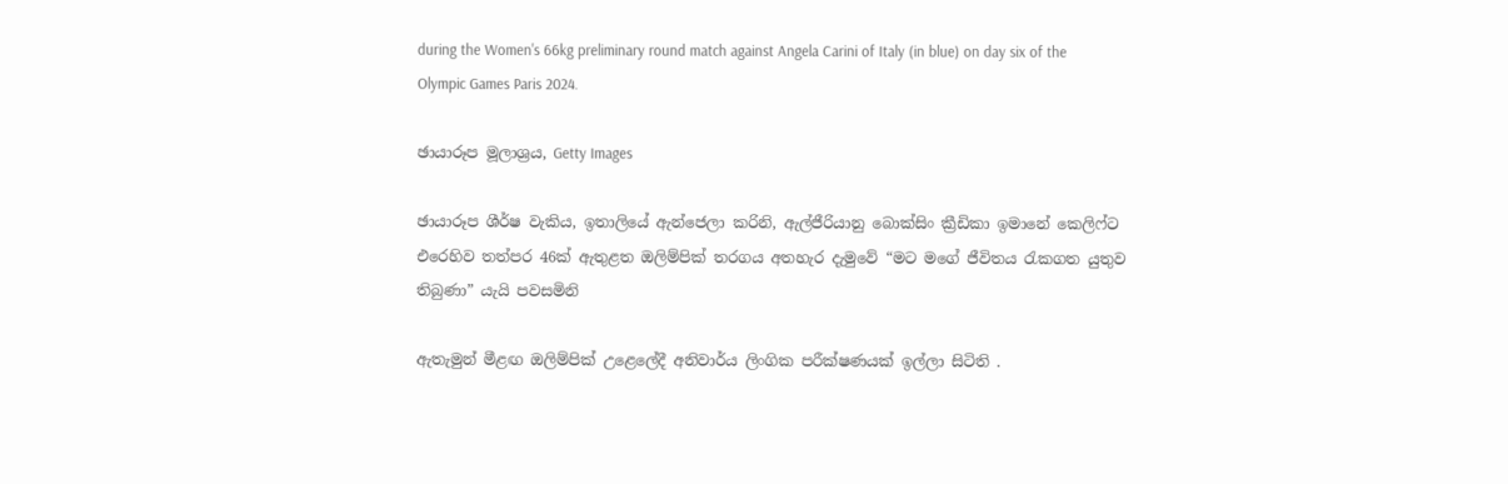during the Women's 66kg preliminary round match against Angela Carini of Italy (in blue) on day six of the Olympic Games Paris 2024.

ඡායාරූප මූලාශ්‍රය, Getty Images

ඡායාරූප ශීර්ෂ වැකිය, ඉතාලියේ ඇන්ජෙලා කරිනි, ඇල්ජීරියානු බොක්සිං ක්‍රීඩිකා ඉමානේ කෙලිෆ්ට එරෙහිව තත්පර 46ක් ඇතුළත ඔලිම්පික් තරගය අතහැර දැමුවේ “මට මගේ ජීවිතය රැකගත යුතුව තිබුණා” යැයි පවසමිනි

ඇතැමුන් මීළඟ ඔලිම්පික් උළෙලේදී අනිවාර්ය ලිංගික පරීක්ෂණයක් ඉල්ලා සිටිති .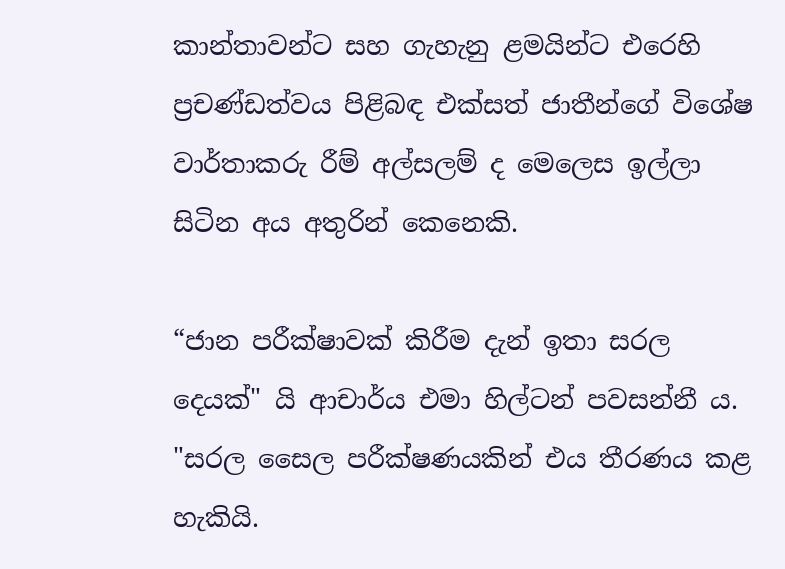කාන්තාවන්ට සහ ගැහැනු ළමයින්ට එරෙහි ප්‍රචණ්ඩත්වය පිළිබඳ එක්සත් ජාතීන්ගේ විශේෂ වාර්තාකරු රීම් අල්සලම් ද මෙලෙස ඉල්ලා සිටින අය අතුරින් කෙනෙකි.

“ජාන පරීක්ෂාවක් කිරීම දැන් ඉතා සරල දෙයක්" යි ආචාර්ය එමා හිල්ටන් පවසන්නී ය. "සරල සෛල පරීක්ෂණයකින් එය තීරණය කළ හැකියි.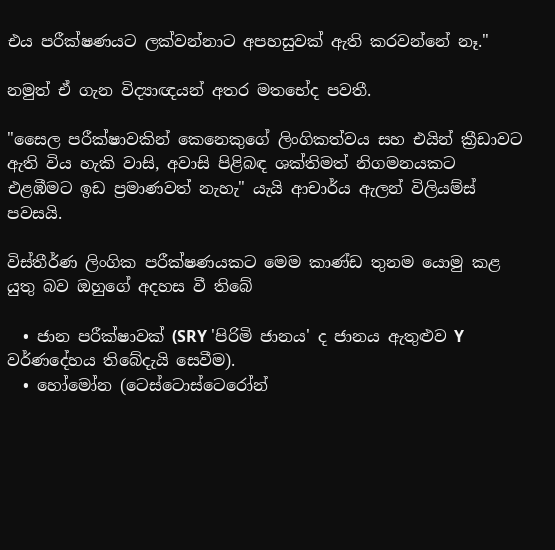එය පරීක්ෂණයට ලක්වන්නාට අපහසුවක් ඇති කරවන්නේ නෑ."

නමුත් ඒ ගැන විද්‍යාඥයන් අතර මතභේද පවතී.

"සෛල පරීක්ෂාවකින් කෙනෙකුගේ ලිංගිකත්වය සහ එයින් ක්‍රීඩාවට ඇති විය හැකි වාසි, අවාසි පිළිබඳ ශක්තිමත් නිගමනයකට එළඹීමට ඉඩ ප්‍රමාණවත් නැහැ" යැයි ආචාර්ය ඇලන් විලියම්ස් පවසයි.

විස්තීර්ණ ලිංගික පරීක්ෂණයකට මෙම කාණ්ඩ තුනම යොමු කළ යුතු බව ඔහුගේ අදහස වී තිබේ

  • ජාන පරීක්ෂාවක් (SRY 'පිරිමි ජානය' ද ජානය ඇතුළුව Y වර්ණදේහය තිබේදැයි සෙවීම).
  • හෝමෝන (ටෙස්ටොස්ටෙරෝන්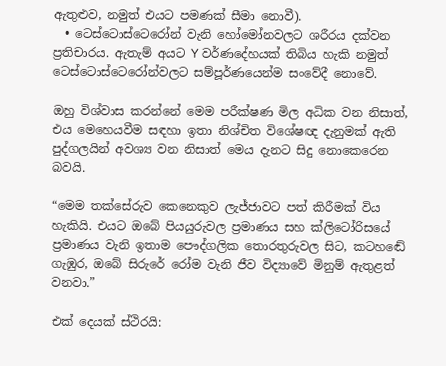ඇතුළුව, නමුත් එයට පමණක් සීමා නොවී).
  • ටෙස්ටොස්ටෙරෝන් වැනි හෝමෝනවලට ශරීරය දක්වන ප්‍රතිචාරය. ඇතැම් අයට Y වර්ණදේහයක් තිබිය හැකි නමුත් ටෙස්ටොස්ටෙරෝන්වලට සම්පූර්ණයෙන්ම සංවේදී නොවේ.

ඔහු විශ්වාස කරන්නේ මෙම පරීක්ෂණ මිල අධික වන නිසාත්, එය මෙහෙයවීම සඳහා ඉතා නිශ්චිත විශේෂඥ දැනුමක් ඇති පුද්ගලයින් අවශ්‍ය වන නිසාත් මෙය දැනට සිදු නොකෙරෙන බවයි.

“මෙම තක්සේරුව කෙනෙකුව ලැජ්ජාවට පත් කිරීමක් විය හැකියි. එයට ඔබේ පියයුරුවල ප්‍රමාණය සහ ක්ලිටෝරිසයේ ප්‍රමාණය වැනි ඉතාම පෞද්ගලික තොරතුරුවල සිට, කටහඬේ ගැඹුර, ඔබේ සිරුරේ රෝම වැනි ජීව විද්‍යාවේ මිනුම් ඇතුළත් වනවා.”

එක් දෙයක් ස්ථිරයි: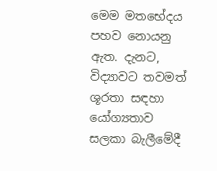මෙම මතභේදය පහව නොයනු ඇත. දැනට, විද්‍යාවට තවමත් ශූරතා සඳහා යෝග්‍යතාව සලකා බැලීමේදී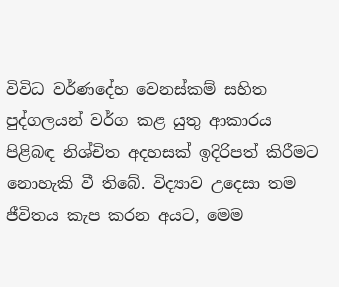විවිධ වර්ණදේහ වෙනස්කම් සහිත පුද්ගලයන් වර්ග කළ යුතු ආකාරය පිළිබඳ නිශ්චිත අදහසක් ඉදිරිපත් කිරීමට නොහැකි වී තිබේ. විද්‍යාව උදෙසා තම ජීවිතය කැප කරන අයට, මෙම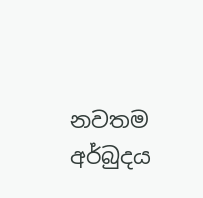නවතම අර්බුදය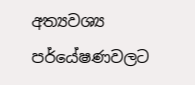අත්‍යවශ්‍ය පර්යේෂණවලට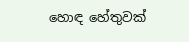හොඳ හේතුවක්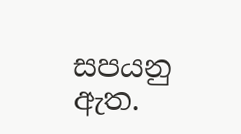සපයනු ඇත.